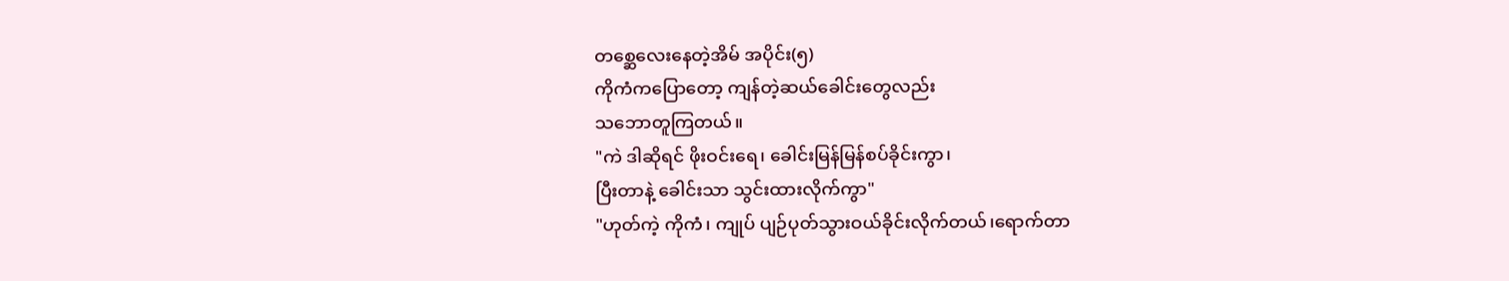တစ္ဆေလေးနေတဲ့အိမ် အပိုင်း(၅)
ကိုကံကပြောတော့ ကျန်တဲ့ဆယ်ခေါင်းတွေလည်း
သဘောတူကြတယ်။
"ကဲ ဒါဆိုရင် ဖိုးဝင်းရေ၊ ခေါင်းမြန်မြန်စပ်ခိုင်းကွာ၊
ပြီးတာနဲ့ ခေါင်းသာ သွင်းထားလိုက်ကွာ"
"ဟုတ်ကဲ့ ကိုကံ၊ ကျုပ် ပျဉ်ပုတ်သွားဝယ်ခိုင်းလိုက်တယ်၊ရောက်တာ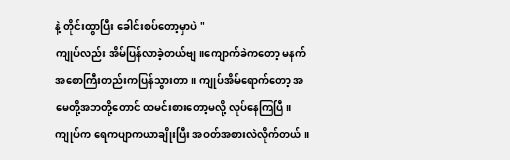နဲ့ တိုင်းထွာပြီး ခေါင်းစပ်တော့မှာပဲ "
ကျုပ်လည်း အိမ်ပြန်လာခဲ့တယ်ဗျ။ကျောက်ခဲကတော့ မနက်အစောကြီးတည်းကပြန်သွားတာ။ ကျုပ်အိမ်ရောက်တော့ အမေတို့အဘတို့တောင် ထမင်းစားတော့မလို့ လုပ်နေကြပြီ။
ကျုပ်က ရေကပျာကယာချိုးပြီး အဝတ်အစားလဲလိုက်တယ်။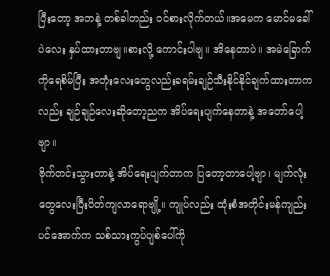ပြီးတော့ အဘနဲ့ တစ်ခါတည်း ဝင်စားလိုက်တယ်။အမေက မောင်မခေါ်ပဲလေး နှပ်ထားတာဗျ။စားလို့ ကောင်းပါဗျ။ အိနေတာပဲ။ အမဲခြောက်ကိုရေစိမ်ပြီး အတုံးလေးတွေလည်းခရမ်းချဉ်သီးနိုင်နိုင်ချက်ထားတာကလည်း ချဉ်ချဉ်လေးဆိုတော့ညက အိပ်ရေးပျက်နေတာနဲ့ အတော်ပေါ့ဗျာ။
ဗိုက်တင်းသွားတာနဲ့ အိပ်ရေးပျက်တာက ပြတော့တာပေါ့ဗျာ၊ မျက်လုံးတွေလေးပြီးပိတ်ကျလာရောဗျို့။ ကျုပ်လည်း ထုံးစံအတိုင်းမန်ကျည်းပင်အောက်က သစ်သားကွပ်ပျစ်ပေါ်ကို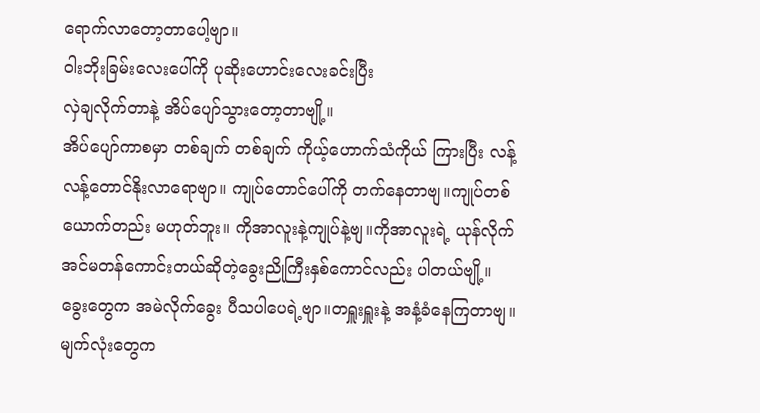ရောက်လာတော့တာပေါ့ဗျာ။
ဝါးဘိုးခြမ်းလေးပေါ်ကို ပုဆိုးဟောင်းလေးခင်းပြီး
လှဲချလိုက်တာနဲ့ အိပ်ပျော်သွားတော့တာဗျို့။
အိပ်ပျော်ကာစမှာ တစ်ချက် တစ်ချက် ကိုယ့်ဟောက်သံကိုယ် ကြားပြီး လန့်လန့်တောင်နိုးလာရောဗျာ။ ကျုပ်တောင်ပေါ်ကို တက်နေတာဗျ။ကျုပ်တစ်ယောက်တည်း မဟုတ်ဘူး။ ကိုအာလူးနဲ့ကျုပ်နဲ့ဗျ။ကိုအာလူးရဲ့ ယုန်လိုက်အင်မတန်ကောင်းတယ်ဆိုတဲ့ခွေးညိုကြီးနှစ်ကောင်လည်း ပါတယ်ဗျို့။
ခွေးတွေက အမဲလိုက်ခွေး ပီသပါပေရဲ့ဗျာ။တရှူးရှူးနဲ့ အနံ့ခံနေကြတာဗျ။ မျက်လုံးတွေက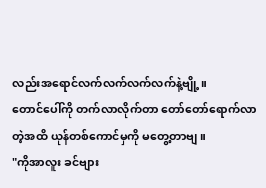လည်းအရောင်လက်လက်လက်လက်နဲ့ဗျို့။
တောင်ပေါ်ကို တက်လာလိုက်တာ တော်တော်ရောက်လာတဲ့အထိ ယုန်တစ်ကောင်မှကို မတွေ့တာဗျ။
"ကိုအာလူး ခင်ဗျား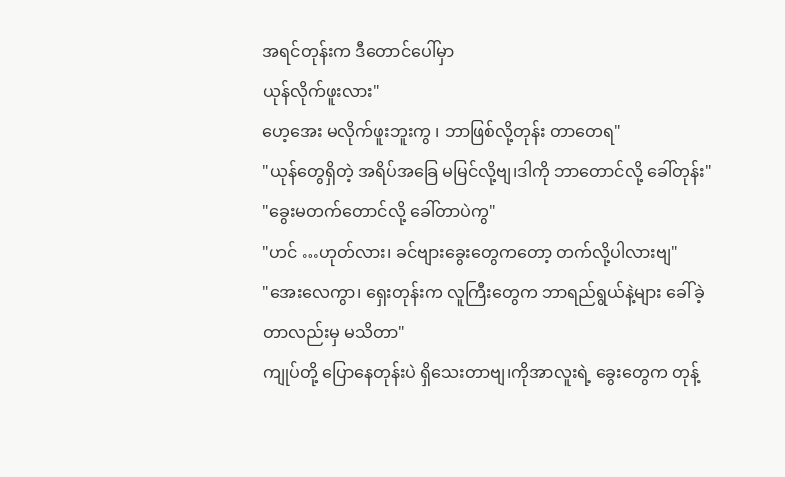အရင်တုန်းက ဒီတောင်ပေါ်မှာ
ယုန်လိုက်ဖူးလား"
ဟေ့အေး မလိုက်ဖူးဘူးကွ ၊ ဘာဖြစ်လို့တုန်း တာတေရ"
"ယုန်တွေရှိတဲ့ အရိပ်အခြေ မမြင်လို့ဗျ၊ဒါကို ဘာတောင်လို့ ခေါ်တုန်း"
"ခွေးမတက်တောင်လို့ ခေါ်တာပဲကွ"
"ဟင် …ဟုတ်လား၊ ခင်ဗျားခွေးတွေကတော့ တက်လို့ပါလားဗျ"
"အေးလေကွာ၊ ရှေးတုန်းက လူကြီးတွေက ဘာရည်ရွယ်နဲ့များ ခေါ်ခဲ့တာလည်းမှ မသိတာ"
ကျုပ်တို့ ပြောနေတုန်းပဲ ရှိသေးတာဗျ၊ကိုအာလူးရဲ့ ခွေးတွေက တုန့်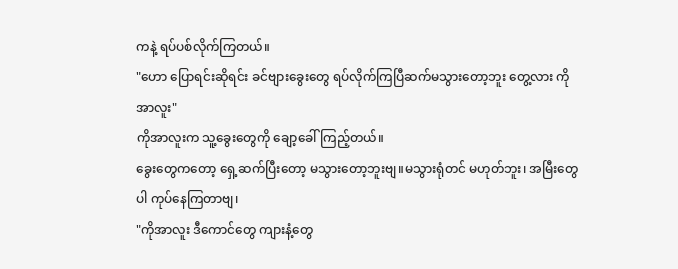ကနဲ့ ရပ်ပစ်လိုက်ကြတယ်။
"ဟော ပြောရင်းဆိုရင်း ခင်ဗျားခွေးတွေ ရပ်လိုက်ကြပြီဆက်မသွားတော့ဘူး တွေ့လား ကိုအာလူး"
ကိုအာလူးက သူ့ခွေးတွေကို ချော့ခေါ်ကြည့်တယ်။
ခွေးတွေကတော့ ရှေ့ဆက်ပြီးတော့ မသွားတော့ဘူးဗျ။မသွားရုံတင် မဟုတ်ဘူး၊ အမြီးတွေပါ ကုပ်နေကြတာဗျ၊
"ကိုအာလူး ဒီကောင်တွေ ကျားနံ့တွေ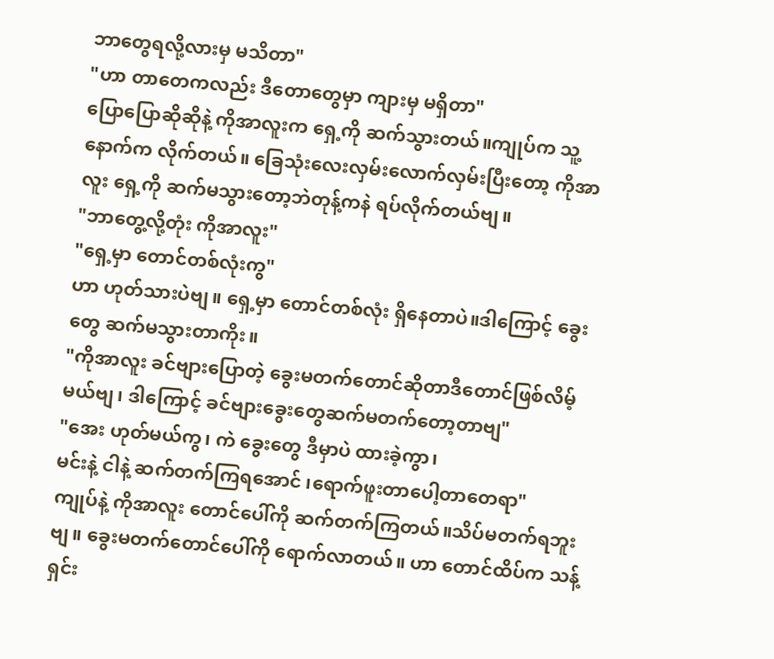ဘာတွေရလို့လားမှ မသိတာ"
"ဟာ တာတေကလည်း ဒီတောတွေမှာ ကျားမှ မရှိတာ"
ပြောပြောဆိုဆိုနဲ့ ကိုအာလူးက ရှေ့ကို ဆက်သွားတယ်။ကျုပ်က သူ့နောက်က လိုက်တယ်။ ခြေသုံးလေးလှမ်းလောက်လှမ်းပြီးတော့ ကိုအာလူး ရှေ့ကို ဆက်မသွားတော့ဘဲတုန့်ကနဲ ရပ်လိုက်တယ်ဗျ။
"ဘာတွေ့လို့တုံး ကိုအာလူး"
"ရှေ့မှာ တောင်တစ်လုံးကွ"
ဟာ ဟုတ်သားပဲဗျ။ ရှေ့မှာ တောင်တစ်လုံး ရှိနေတာပဲ။ဒါကြောင့် ခွေးတွေ ဆက်မသွားတာကိုး။
"ကိုအာလူး ခင်ဗျားပြောတဲ့ ခွေးမတက်တောင်ဆိုတာဒီတောင်ဖြစ်လိမ့်မယ်ဗျ၊ ဒါကြောင့် ခင်ဗျားခွေးတွေဆက်မတက်တော့တာဗျ"
"အေး ဟုတ်မယ်ကွ၊ ကဲ ခွေးတွေ ဒီမှာပဲ ထားခဲ့ကွာ၊
မင်းနဲ့ ငါနဲ့ ဆက်တက်ကြရအောင် ၊ရောက်ဖူးတာပေါ့တာတေရာ"
ကျုပ်နဲ့ ကိုအာလူး တောင်ပေါ်ကို ဆက်တက်ကြတယ်။သိပ်မတက်ရဘူးဗျ။ ခွေးမတက်တောင်ပေါ်ကို ရောက်လာတယ်။ ဟာ တောင်ထိပ်က သန့်ရှင်း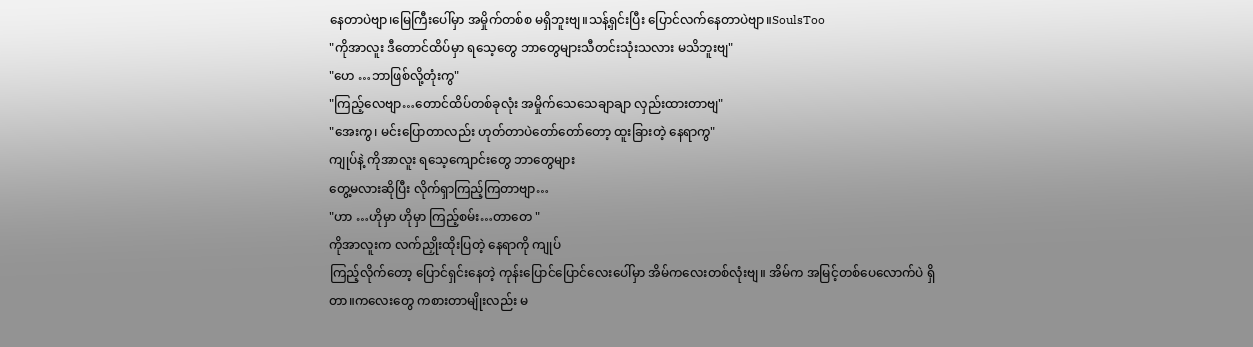နေတာပဲဗျာ၊မြေကြီးပေါ်မှာ အမှိုက်တစ်စ မရှိဘူးဗျ။သန့်ရှင်းပြီး ပြောင်လက်နေတာပဲဗျာ။SoulsToo
"ကိုအာလူး ဒီတောင်ထိပ်မှာ ရသေ့တွေ ဘာတွေများသီတင်းသုံးသလား မသိဘူးဗျ"
"ဟေ …ဘာဖြစ်လို့တုံးကွ"
"ကြည့်လေဗျာ…တောင်ထိပ်တစ်ခုလုံး အမှိုက်သေသေချာချာ လှည်းထားတာဗျ"
"အေးကွ၊ မင်းပြောတာလည်း ဟုတ်တာပဲတော်တော်တော့ ထူးခြားတဲ့ နေရာကွ"
ကျုပ်နဲ့ ကိုအာလူး ရသေ့ကျောင်းတွေ ဘာတွေများ
တွေ့မလားဆိုပြီး လိုက်ရှာကြည့်ကြတာဗျာ…
"ဟာ …ဟိုမှာ ဟိုမှာ ကြည့်စမ်း…တာတေ "
ကိုအာလူးက လက်ညှိုးထိုးပြတဲ့ နေရာကို ကျုပ်
ကြည့်လိုက်တော့ ပြောင်ရှင်းနေတဲ့ ကုန်းပြောင်ပြောင်လေးပေါ်မှာ အိမ်ကလေးတစ်လုံးဗျ။ အိမ်က အမြင့်တစ်ပေလောက်ပဲ ရှိတာ။ကလေးတွေ ကစားတာမျိုးလည်း မ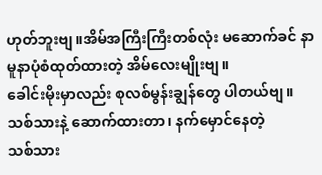ဟုတ်ဘူးဗျ။အိမ်အကြီးကြီးတစ်လုံး မဆောက်ခင် နာမူနာပုံစံထုတ်ထားတဲ့ အိမ်လေးမျိုးဗျ။
ခေါင်းမိုးမှာလည်း စုလစ်မွန်းချွန်တွေ ပါတယ်ဗျ။
သစ်သားနဲ့ ဆောက်ထားတာ၊ နက်မှောင်နေတဲ့
သစ်သား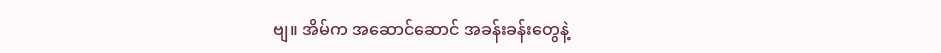ဗျ။ အိမ်က အဆောင်ဆောင် အခန်းခန်းတွေနဲ့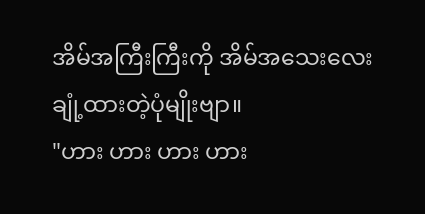အိမ်အကြီးကြီးကို အိမ်အသေးလေး ချုံ့ထားတဲ့ပုံမျိုးဗျာ။
"ဟား ဟား ဟား ဟား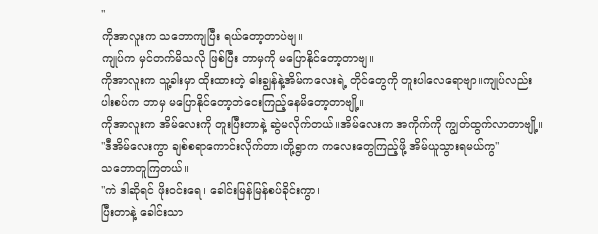"
ကိုအာလူးက သဘောကျပြီး ရယ်တော့တာပဲဗျ။
ကျုပ်က မှင်တက်မိသလို ဖြစ်ပြီး ဘာမှကို မပြောနိုင်တော့တာဗျ။
ကိုအာလူးက သူ့ခါးမှာ ထိုးထားတဲ့ ဓါးချွန်နဲ့အိမ်ကလေးရဲ့ တိုင်တွေကို တူးပါလေရောဗျာ။ကျုပ်လည်း ပါးစပ်က ဘာမှ မပြောနိုင်တော့ဘဲငေးကြည့်နေမိတော့တာဗျို့။
ကိုအာလူးက အိမ်လေးကို တူးပြီးတာနဲ့ ဆွဲမလိုက်တယ်။အိမ်လေးက အကိုက်ကို ကျွတ်ထွက်လာတာဗျို့။
"ဒီအိမ်လေးကွာ ချစ်စရာကောင်းလိုက်တာ၊တို့ရွာက ကလေးတွေကြည့်ဖို့ အိမ်ယူသွားရမယ်ကွ"
သဘောတူကြတယ်။
"ကဲ ဒါဆိုရင် ဖိုးဝင်းရေ၊ ခေါင်းမြန်မြန်စပ်ခိုင်းကွာ၊
ပြီးတာနဲ့ ခေါင်းသာ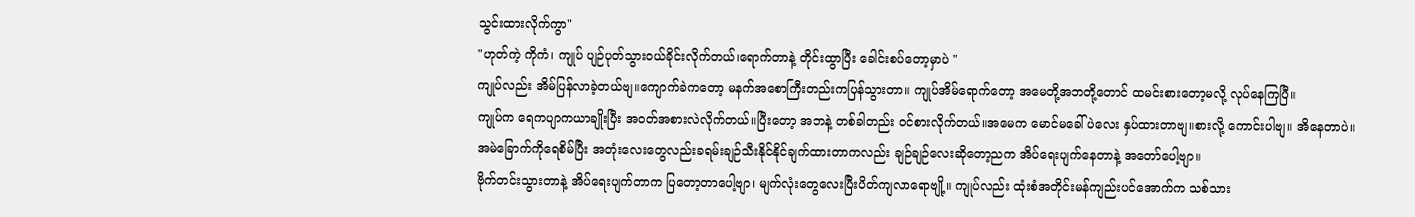သွင်းထားလိုက်ကွာ"
"ဟုတ်ကဲ့ ကိုကံ၊ ကျုပ် ပျဉ်ပုတ်သွားဝယ်ခိုင်းလိုက်တယ်၊ရောက်တာနဲ့ တိုင်းထွာပြီး ခေါင်းစပ်တော့မှာပဲ "
ကျုပ်လည်း အိမ်ပြန်လာခဲ့တယ်ဗျ။ကျောက်ခဲကတော့ မနက်အစောကြီးတည်းကပြန်သွားတာ။ ကျုပ်အိမ်ရောက်တော့ အမေတို့အဘတို့တောင် ထမင်းစားတော့မလို့ လုပ်နေကြပြီ။
ကျုပ်က ရေကပျာကယာချိုးပြီး အဝတ်အစားလဲလိုက်တယ်။ပြီးတော့ အဘနဲ့ တစ်ခါတည်း ဝင်စားလိုက်တယ်။အမေက မောင်မခေါ်ပဲလေး နှပ်ထားတာဗျ။စားလို့ ကောင်းပါဗျ။ အိနေတာပဲ။ အမဲခြောက်ကိုရေစိမ်ပြီး အတုံးလေးတွေလည်းခရမ်းချဉ်သီးနိုင်နိုင်ချက်ထားတာကလည်း ချဉ်ချဉ်လေးဆိုတော့ညက အိပ်ရေးပျက်နေတာနဲ့ အတော်ပေါ့ဗျာ။
ဗိုက်တင်းသွားတာနဲ့ အိပ်ရေးပျက်တာက ပြတော့တာပေါ့ဗျာ၊ မျက်လုံးတွေလေးပြီးပိတ်ကျလာရောဗျို့။ ကျုပ်လည်း ထုံးစံအတိုင်းမန်ကျည်းပင်အောက်က သစ်သား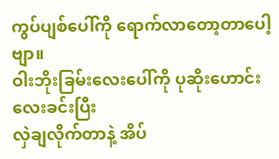ကွပ်ပျစ်ပေါ်ကို ရောက်လာတော့တာပေါ့ဗျာ။
ဝါးဘိုးခြမ်းလေးပေါ်ကို ပုဆိုးဟောင်းလေးခင်းပြီး
လှဲချလိုက်တာနဲ့ အိပ်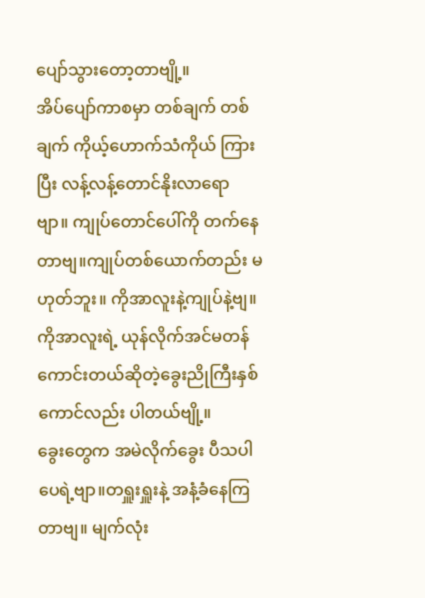ပျော်သွားတော့တာဗျို့။
အိပ်ပျော်ကာစမှာ တစ်ချက် တစ်ချက် ကိုယ့်ဟောက်သံကိုယ် ကြားပြီး လန့်လန့်တောင်နိုးလာရောဗျာ။ ကျုပ်တောင်ပေါ်ကို တက်နေတာဗျ။ကျုပ်တစ်ယောက်တည်း မဟုတ်ဘူး။ ကိုအာလူးနဲ့ကျုပ်နဲ့ဗျ။ကိုအာလူးရဲ့ ယုန်လိုက်အင်မတန်ကောင်းတယ်ဆိုတဲ့ခွေးညိုကြီးနှစ်ကောင်လည်း ပါတယ်ဗျို့။
ခွေးတွေက အမဲလိုက်ခွေး ပီသပါပေရဲ့ဗျာ။တရှူးရှူးနဲ့ အနံ့ခံနေကြတာဗျ။ မျက်လုံး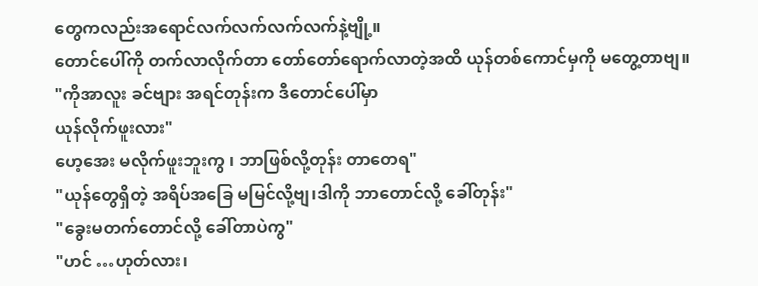တွေကလည်းအရောင်လက်လက်လက်လက်နဲ့ဗျို့။
တောင်ပေါ်ကို တက်လာလိုက်တာ တော်တော်ရောက်လာတဲ့အထိ ယုန်တစ်ကောင်မှကို မတွေ့တာဗျ။
"ကိုအာလူး ခင်ဗျား အရင်တုန်းက ဒီတောင်ပေါ်မှာ
ယုန်လိုက်ဖူးလား"
ဟေ့အေး မလိုက်ဖူးဘူးကွ ၊ ဘာဖြစ်လို့တုန်း တာတေရ"
"ယုန်တွေရှိတဲ့ အရိပ်အခြေ မမြင်လို့ဗျ၊ဒါကို ဘာတောင်လို့ ခေါ်တုန်း"
"ခွေးမတက်တောင်လို့ ခေါ်တာပဲကွ"
"ဟင် …ဟုတ်လား၊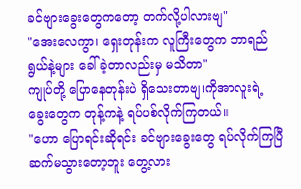ခင်ဗျားခွေးတွေကတော့ တက်လို့ပါလားဗျ"
"အေးလေကွာ၊ ရှေးတုန်းက လူကြီးတွေက ဘာရည်ရွယ်နဲ့များ ခေါ်ခဲ့တာလည်းမှ မသိတာ"
ကျုပ်တို့ ပြောနေတုန်းပဲ ရှိသေးတာဗျ၊ကိုအာလူးရဲ့ ခွေးတွေက တုန့်ကနဲ့ ရပ်ပစ်လိုက်ကြတယ်။
"ဟော ပြောရင်းဆိုရင်း ခင်ဗျားခွေးတွေ ရပ်လိုက်ကြပြီဆက်မသွားတော့ဘူး တွေ့လား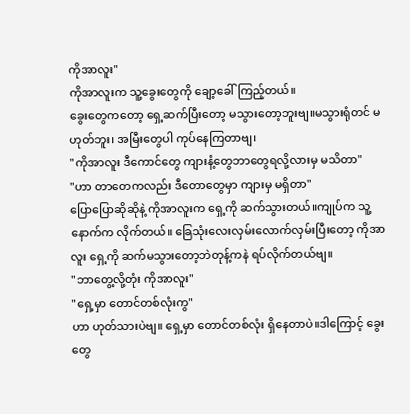ကိုအာလူး"
ကိုအာလူးက သူ့ခွေးတွေကို ချော့ခေါ်ကြည့်တယ်။
ခွေးတွေကတော့ ရှေ့ဆက်ပြီးတော့ မသွားတော့ဘူးဗျ။မသွားရုံတင် မဟုတ်ဘူး၊ အမြီးတွေပါ ကုပ်နေကြတာဗျ၊
"ကိုအာလူး ဒီကောင်တွေ ကျားနံ့တွေဘာတွေရလို့လားမှ မသိတာ"
"ဟာ တာတေကလည်း ဒီတောတွေမှာ ကျားမှ မရှိတာ"
ပြောပြောဆိုဆိုနဲ့ ကိုအာလူးက ရှေ့ကို ဆက်သွားတယ်။ကျုပ်က သူ့နောက်က လိုက်တယ်။ ခြေသုံးလေးလှမ်းလောက်လှမ်းပြီးတော့ ကိုအာလူး ရှေ့ကို ဆက်မသွားတော့ဘဲတုန့်ကနဲ ရပ်လိုက်တယ်ဗျ။
"ဘာတွေ့လို့တုံး ကိုအာလူး"
"ရှေ့မှာ တောင်တစ်လုံးကွ"
ဟာ ဟုတ်သားပဲဗျ။ ရှေ့မှာ တောင်တစ်လုံး ရှိနေတာပဲ။ဒါကြောင့် ခွေးတွေ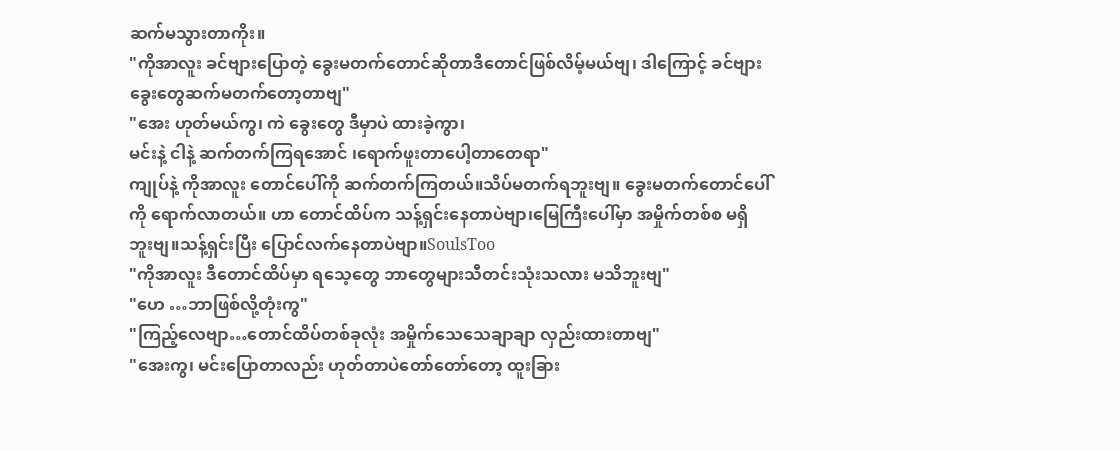ဆက်မသွားတာကိုး။
"ကိုအာလူး ခင်ဗျားပြောတဲ့ ခွေးမတက်တောင်ဆိုတာဒီတောင်ဖြစ်လိမ့်မယ်ဗျ၊ ဒါကြောင့် ခင်ဗျားခွေးတွေဆက်မတက်တော့တာဗျ"
"အေး ဟုတ်မယ်ကွ၊ ကဲ ခွေးတွေ ဒီမှာပဲ ထားခဲ့ကွာ၊
မင်းနဲ့ ငါနဲ့ ဆက်တက်ကြရအောင် ၊ရောက်ဖူးတာပေါ့တာတေရာ"
ကျုပ်နဲ့ ကိုအာလူး တောင်ပေါ်ကို ဆက်တက်ကြတယ်။သိပ်မတက်ရဘူးဗျ။ ခွေးမတက်တောင်ပေါ်ကို ရောက်လာတယ်။ ဟာ တောင်ထိပ်က သန့်ရှင်းနေတာပဲဗျာ၊မြေကြီးပေါ်မှာ အမှိုက်တစ်စ မရှိဘူးဗျ။သန့်ရှင်းပြီး ပြောင်လက်နေတာပဲဗျာ။SoulsToo
"ကိုအာလူး ဒီတောင်ထိပ်မှာ ရသေ့တွေ ဘာတွေများသီတင်းသုံးသလား မသိဘူးဗျ"
"ဟေ …ဘာဖြစ်လို့တုံးကွ"
"ကြည့်လေဗျာ…တောင်ထိပ်တစ်ခုလုံး အမှိုက်သေသေချာချာ လှည်းထားတာဗျ"
"အေးကွ၊ မင်းပြောတာလည်း ဟုတ်တာပဲတော်တော်တော့ ထူးခြား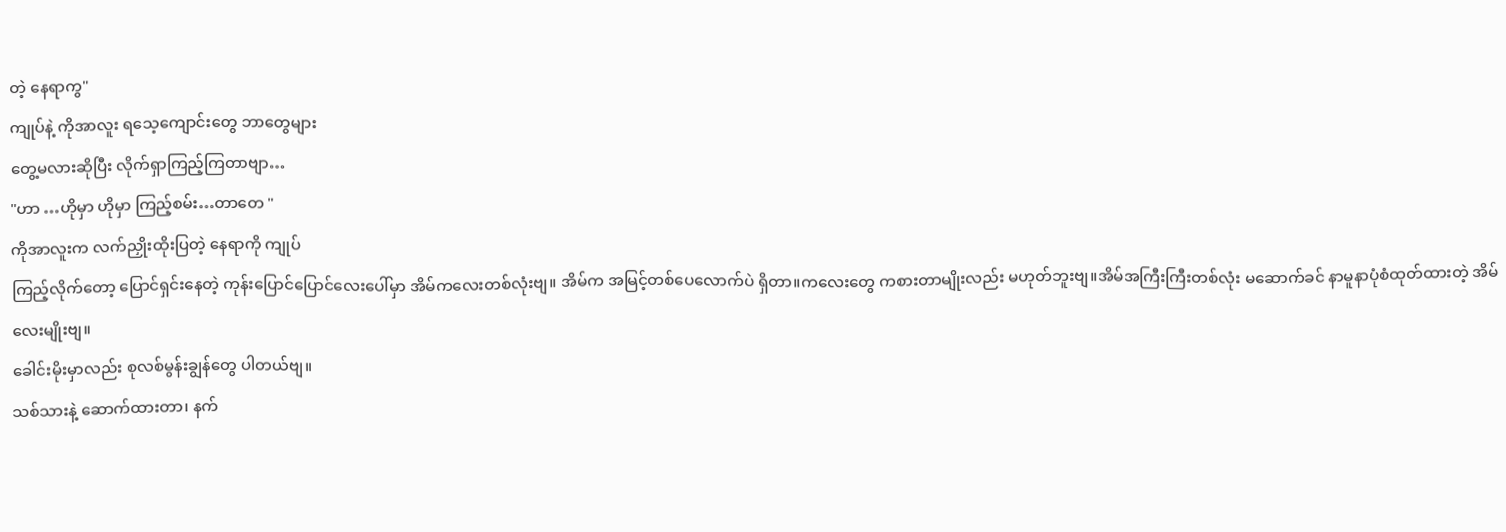တဲ့ နေရာကွ"
ကျုပ်နဲ့ ကိုအာလူး ရသေ့ကျောင်းတွေ ဘာတွေများ
တွေ့မလားဆိုပြီး လိုက်ရှာကြည့်ကြတာဗျာ…
"ဟာ …ဟိုမှာ ဟိုမှာ ကြည့်စမ်း…တာတေ "
ကိုအာလူးက လက်ညှိုးထိုးပြတဲ့ နေရာကို ကျုပ်
ကြည့်လိုက်တော့ ပြောင်ရှင်းနေတဲ့ ကုန်းပြောင်ပြောင်လေးပေါ်မှာ အိမ်ကလေးတစ်လုံးဗျ။ အိမ်က အမြင့်တစ်ပေလောက်ပဲ ရှိတာ။ကလေးတွေ ကစားတာမျိုးလည်း မဟုတ်ဘူးဗျ။အိမ်အကြီးကြီးတစ်လုံး မဆောက်ခင် နာမူနာပုံစံထုတ်ထားတဲ့ အိမ်လေးမျိုးဗျ။
ခေါင်းမိုးမှာလည်း စုလစ်မွန်းချွန်တွေ ပါတယ်ဗျ။
သစ်သားနဲ့ ဆောက်ထားတာ၊ နက်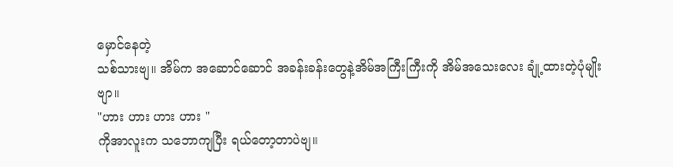မှောင်နေတဲ့
သစ်သားဗျ။ အိမ်က အဆောင်ဆောင် အခန်းခန်းတွေနဲ့အိမ်အကြီးကြီးကို အိမ်အသေးလေး ချုံ့ထားတဲ့ပုံမျိုးဗျာ။
"ဟား ဟား ဟား ဟား "
ကိုအာလူးက သဘောကျပြီး ရယ်တော့တာပဲဗျ။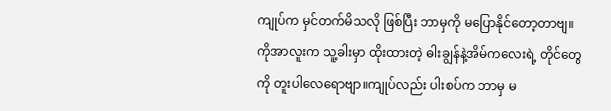ကျုပ်က မှင်တက်မိသလို ဖြစ်ပြီး ဘာမှကို မပြောနိုင်တော့တာဗျ။
ကိုအာလူးက သူ့ခါးမှာ ထိုးထားတဲ့ ဓါးချွန်နဲ့အိမ်ကလေးရဲ့ တိုင်တွေကို တူးပါလေရောဗျာ။ကျုပ်လည်း ပါးစပ်က ဘာမှ မ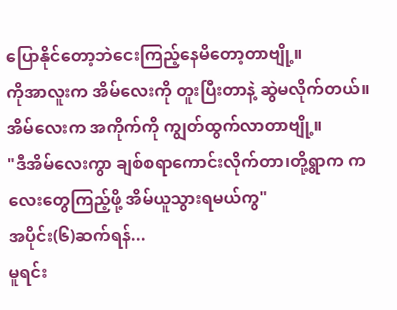ပြောနိုင်တော့ဘဲငေးကြည့်နေမိတော့တာဗျို့။
ကိုအာလူးက အိမ်လေးကို တူးပြီးတာနဲ့ ဆွဲမလိုက်တယ်။အိမ်လေးက အကိုက်ကို ကျွတ်ထွက်လာတာဗျို့။
"ဒီအိမ်လေးကွာ ချစ်စရာကောင်းလိုက်တာ၊တို့ရွာက ကလေးတွေကြည့်ဖို့ အိမ်ယူသွားရမယ်ကွ"
အပိုင်း(၆)ဆက်ရန်...
မူရင်း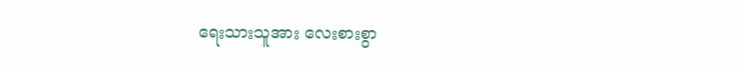ရေးသားသူအား လေးစားစွာ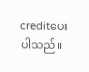creditပေးပါသည်။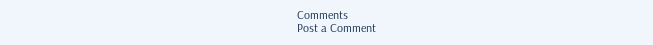Comments
Post a Comment